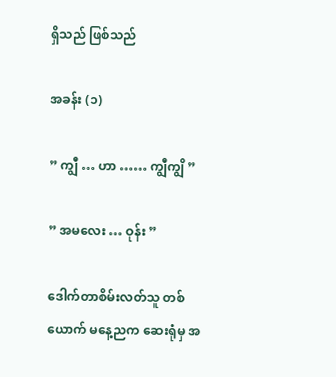ရှိသည် ဖြစ်သည်

အခန်း (၁)

” ကျွီ … ဟာ …… ကျွီကျွိ ”

” အမလေး … ဝုန်း ”

ဒေါက်တာစိမ်းလတ်သူ တစ်ယောက် မနေ့ညက ဆေးရုံမှ အ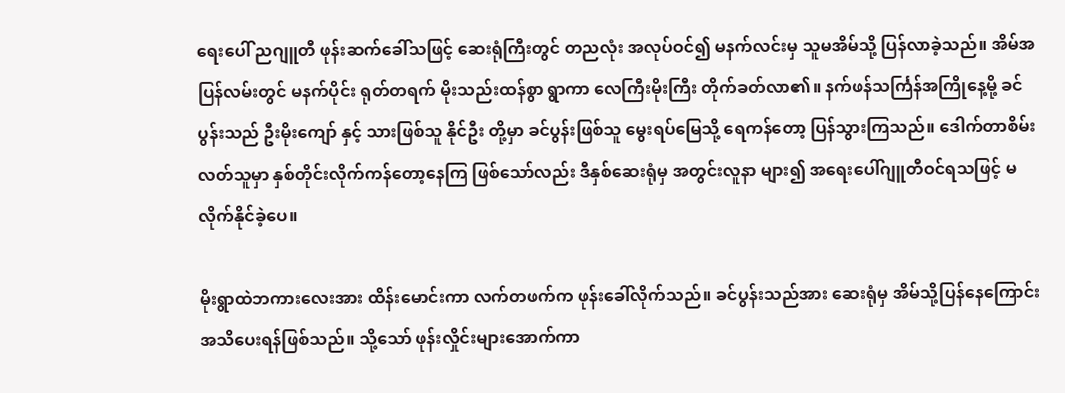ရေးပေါ် ညဂျူတီ ဖုန်းဆက်ခေါ်သဖြင့် ဆေးရုံကြီးတွင် တညလုံး အလုပ်ဝင်၍ မနက်လင်းမှ သူမအိမ်သို့ ပြန်လာခဲ့သည်။ အိမ်အပြန်လမ်းတွင် မနက်ပိုင်း ရုတ်တရက် မိုးသည်းထန်စွာ ရွာကာ လေကြီးမိုးကြီး တိုက်ခတ်လာ၏။ နက်ဖန်သင်္ကြန်အကြိုနေ့မို့ ခင်ပွန်းသည် ဦးမိုးကျော် နှင့် သားဖြစ်သူ နိုင်ဦး တို့မှာ ခင်ပွန်းဖြစ်သူ မွေးရပ်မြေသို့ ရေကန်တော့ ပြန်သွားကြသည်။ ဒေါက်တာစိမ်းလတ်သူမှာ နှစ်တိုင်းလိုက်ကန်တော့နေကြ ဖြစ်သော်လည်း ဒီနှစ်ဆေးရုံမှ အတွင်းလူနာ များ၍ အရေးပေါ်ဂျူတီဝင်ရသဖြင့် မလိုက်နိုင်ခဲ့ပေ။

မိုးရွာထဲဘကားလေးအား ထိန်းမောင်းကာ လက်တဖက်က ဖုန်းခေါ်လိုက်သည်။ ခင်ပွန်းသည်အား ဆေးရုံမှ အိမ်သို့ပြန်နေကြောင်း အသိပေးရန်ဖြစ်သည်။ သို့သော် ဖုန်းလှိုင်းများအောက်ကာ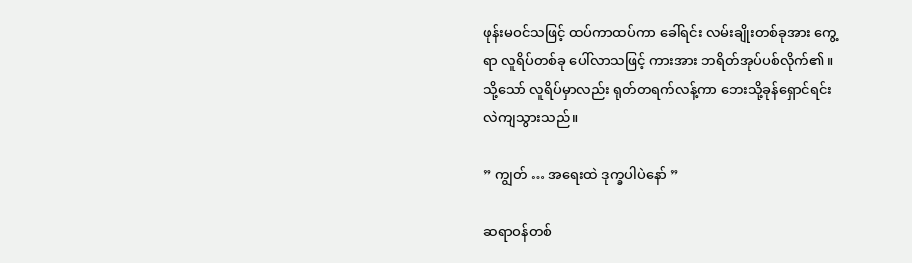ဖုန်းမဝင်သဖြင့် ထပ်ကာထပ်ကာ ခေါ်ရင်း လမ်းချိုးတစ်ခုအား ကွေ့ရာ လူရိပ်တစ်ခု ပေါ်လာသဖြင့် ကားအား ဘရိတ်အုပ်ပစ်လိုက်၏။ သို့သော် လူရိပ်မှာလည်း ရုတ်တရက်လန့်ကာ ဘေးသို့ခုန်ရှောင်ရင်း လဲကျသွားသည်။

” ကျွတ် … အရေးထဲ ဒုက္ခပါပဲနော် ”

ဆရာဝန်တစ်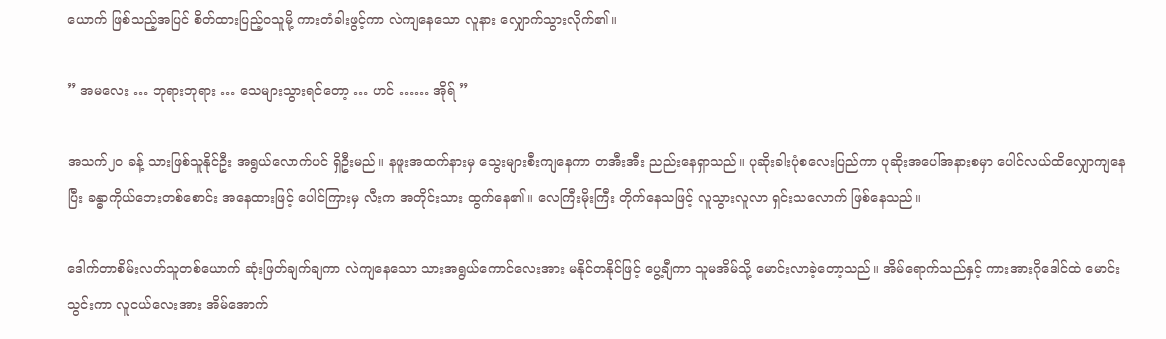ယောက် ဖြစ်သည့်အပြင် စိတ်ထားပြည့်ဝသူမို့ ကားတံခါးဖွင့်ကာ လဲကျနေသော လူနား လျှောက်သွားလိုက်၏။

” အမလေး … ဘုရားဘုရား … သေများသွားရင်တော့ … ဟင် …… အိုရ် ”

အသက်၂၀ ခန့် သားဖြစ်သူနိုင်ဦး အရွယ်လောက်ပင် ရှိဦးမည်။ နဖူးအထက်နားမှ သွေးများစီးကျနေကာ တအီးအီး ညည်းနေရှာသည်။ ပုဆိုးခါးပုံစလေးပြည်ကာ ပုဆိုးအပေါ်အနားစမှာ ပေါင်လယ်ထိလျှောကျနေပြီး ခန္ဓာကိုယ်ဘေးတစ်စောင်း အနေထားဖြင့် ပေါင်ကြားမှ လီးက အတိုင်းသား ထွက်နေ၏။ လေကြီးမိုးကြီး တိုက်နေသဖြင့် လူသွားလူလာ ရှင်းသလောက် ဖြစ်နေသည်။

ဒေါက်တာစိမ်းလတ်သူတစ်ယောက် ဆုံးဖြတ်ချက်ချကာ လဲကျနေသော သားအရွယ်ကောင်လေးအား မနိုင်တနိုင်ဖြင့် ပွေ့ချီကာ သူမအိမ်သို့ မောင်းလာခဲ့တော့သည်။ အိမ်ရောက်သည်နှင့် ကားအားဂိုဒေါင်ထဲ မောင်းသွင်းကာ လူငယ်လေးအား အိမ်အောက်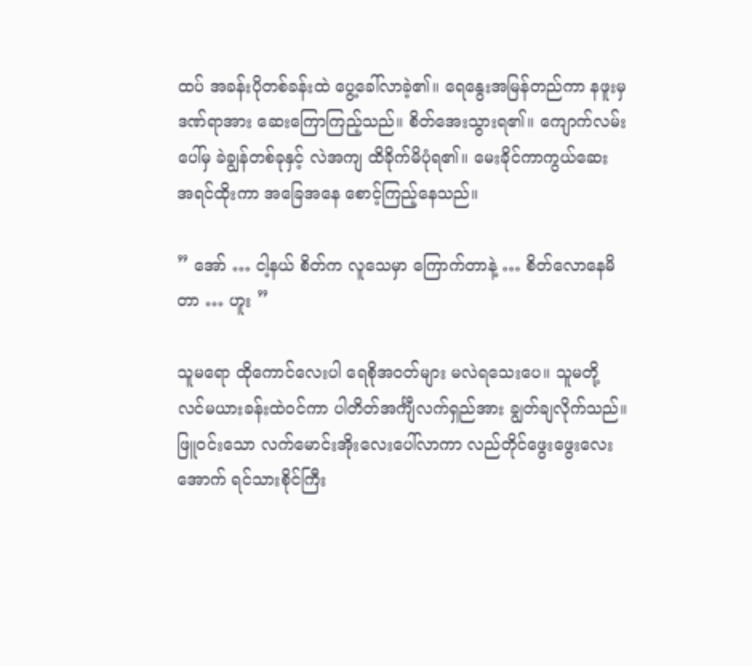ထပ် အခန်းပိုတစ်ခန်းထဲ ပွေ့ခေါ်လာခဲ့၏။ ရေနွေးအမြန်တည်ကာ နဖူးမှဒဏ်ရာအား ဆေးကြောကြည့်သည်။ စိတ်အေးသွားရ၏။ ကျောက်လမ်းပေါ်မှ ခဲချွန်တစ်ခုနှင့် လဲအကျ ထိခိုက်မိပုံရ၏။ မေးခိုင်ကာကွယ်ဆေး အရင်ထိုးကာ အခြေအနေ စောင့်ကြည့်နေသည်။

” အော် … ငါ့နယ် စိတ်က လူသေမှာ ကြောက်တာနဲ့ … စိတ်လောနေမိတာ … ဟူး ”

သူမရော ထိုကောင်လေးပါ ရေစိုအဝတ်များ မလဲရသေးပေ။ သူမတို့ လင်မယားခန်းထဲဝင်ကာ ပါတိတ်အင်္ကျီလက်ရှည်အား ချွတ်ချလိုက်သည်။ ဖြူဝင်းသော လက်မောင်းအိုးလေးပေါ်လာကာ လည်တိုင်ဖွေးဖွေးလေးအောက် ရင်သားစိုင်ကြီး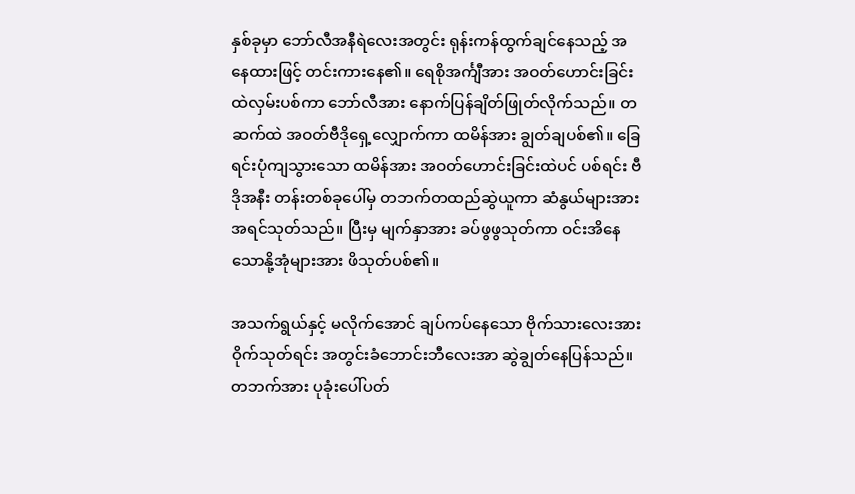နှစ်ခုမှာ ဘော်လီအနီရဲလေးအတွင်း ရုန်းကန်ထွက်ချင်နေသည့် အနေထားဖြင့် တင်းကားနေ၏။ ရေစိုအင်္ကျီအား အဝတ်ဟောင်းခြင်းထဲလှမ်းပစ်ကာ ဘော်လီအား နောက်ပြန်ချိတ်ဖြုတ်လိုက်သည်။ တဆက်ထဲ အဝတ်ဗီဒိုရှေ့လျှောက်ကာ ထမိန်အား ချွတ်ချပစ်၏။ ခြေရင်းပုံကျသွားသော ထမိန်အား အဝတ်ဟောင်းခြင်းထဲပင် ပစ်ရင်း ဗီဒိုအနီး တန်းတစ်ခုပေါ်မှ တဘက်တထည်ဆွဲယူကာ ဆံနွယ်များအား အရင်သုတ်သည်။ ပြီးမှ မျက်နှာအား ခပ်ဖွဖွသုတ်ကာ ဝင်းအိနေသောနို့အုံများအား ဖိသုတ်ပစ်၏။

အသက်ရွယ်နှင့် မလိုက်အောင် ချပ်ကပ်နေသော ဗိုက်သားလေးအား ဝိုက်သုတ်ရင်း အတွင်းခံဘောင်းဘီလေးအာ ဆွဲချွတ်နေပြန်သည်။ တဘက်အား ပုခုံးပေါ်ပတ်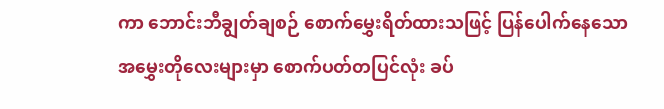ကာ ဘောင်းဘီချွတ်ချစဉ် စောက်မွှေးရိတ်ထားသဖြင့် ပြန်ပေါက်နေသော အမွှေးတိုလေးများမှာ စောက်ပတ်တပြင်လုံး ခပ်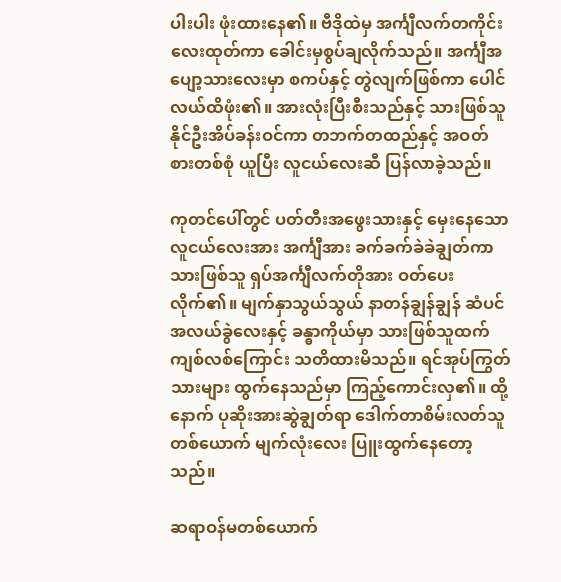ပါးပါး ဖုံးထားနေ၏။ ဗီဒိုထဲမှ အင်္ကျီလက်တကိုင်းလေးထုတ်ကာ ခေါင်းမှစွပ်ချလိုက်သည်။ အင်္ကျီအပျော့သားလေးမှာ စကပ်နှင့် တွဲလျက်ဖြစ်ကာ ပေါင်လယ်ထိဖုံး၏။ အားလုံးပြီးစီးသည်နှင့် သားဖြစ်သူ နိုင်ဦးအိပ်ခန်းဝင်ကာ တဘက်တထည်နှင့် အဝတ်စားတစ်စုံ ယူပြီး လူငယ်လေးဆီ ပြန်လာခဲ့သည်။

ကုတင်ပေါ်တွင် ပတ်တီးအဖွေးသားနှင့် မှေးနေသော လူငယ်လေးအား အင်္ကျီအား ခက်ခက်ခဲခဲချွတ်ကာ သားဖြစ်သူ ရှပ်အင်္ကျီလက်တိုအား ဝတ်ပေးလိုက်၏။ မျက်နှာသွယ်သွယ် နာတန်ချွန်ချွန် ဆံပင်အလယ်ခွဲလေးနှင့် ခန္ဓာကိုယ်မှာ သားဖြစ်သူထက် ကျစ်လစ်ကြောင်း သတိထားမိသည်။ ရင်အုပ်ကြွတ်သားများ ထွက်နေသည်မှာ ကြည့်ကောင်းလှ၏။ ထို့နောက် ပုဆိုးအားဆွဲချွတ်ရာ ဒေါက်တာစိမ်းလတ်သူတစ်ယောက် မျက်လုံးလေး ပြူးထွက်နေတော့သည်။

ဆရာဝန်မတစ်ယောက်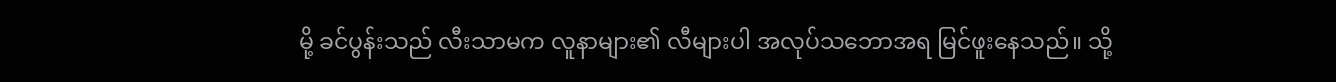မို့ ခင်ပွန်းသည် လီးသာမက လူနာများ၏ လီများပါ အလုပ်သဘောအရ မြင်ဖူးနေသည်။ သို့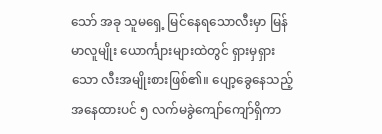သော် အခု သူမရှေ့ မြင်နေရသောလီးမှာ မြန်မာလူမျိုး ယောင်္ကျားများထဲတွင် ရှားမှရှားသော လီးအမျိုးစားဖြစ်၏။ ပျော့ခွေနေသည့် အနေထားပင် ၅ လက်မခွဲကျော်ကျော်ရှိကာ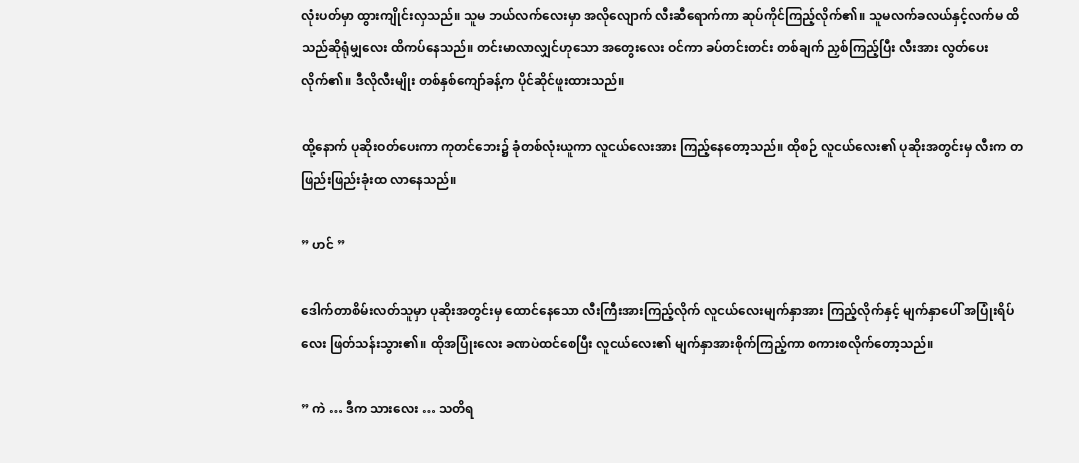လုံးပတ်မှာ ထွားကျိုင်းလှသည်။ သူမ ဘယ်လက်လေးမှာ အလိုလျောက် လီးဆီရောက်ကာ ဆုပ်ကိုင်ကြည့်လိုက်၏။ သူမလက်ခလယ်နှင့်လက်မ ထိသည်ဆိုရုံမျှလေး ထိကပ်နေသည်။ တင်းမာလာလျှင်ဟုသော အတွေးလေး ဝင်ကာ ခပ်တင်းတင်း တစ်ချက် ညှစ်ကြည့်ပြီး လီးအား လွတ်ပေးလိုက်၏။ ဒီလိုလီးမျိုး တစ်နှစ်ကျော်ခန့်က ပိုင်ဆိုင်ဖူးထားသည်။

ထို့နောက် ပုဆိုးဝတ်ပေးကာ ကုတင်ဘေး၌ ခုံတစ်လုံးယူကာ လူငယ်လေးအား ကြည့်နေတော့သည်။ ထိုစဉ် လူငယ်လေး၏ ပုဆိုးအတွင်းမှ လီးက တဖြည်းဖြည်းခုံးထ လာနေသည်။

” ဟင် ”

ဒေါက်တာစိမ်းလတ်သူမှာ ပုဆိုးအတွင်းမှ ထောင်နေသော လီးကြီးအားကြည့်လိုက် လူငယ်လေးမျက်နှာအား ကြည့်လိုက်နှင့် မျက်နှာပေါ် အပြုံးရိပ်လေး ဖြတ်သန်းသွား၏။ ထိုအပြုံးလေး ခဏပဲထင်စေပြီး လူငယ်လေး၏ မျက်နှာအားစိုက်ကြည့်ကာ စကားစလိုက်တော့သည်။

” ကဲ … ဒီက သားလေး … သတိရ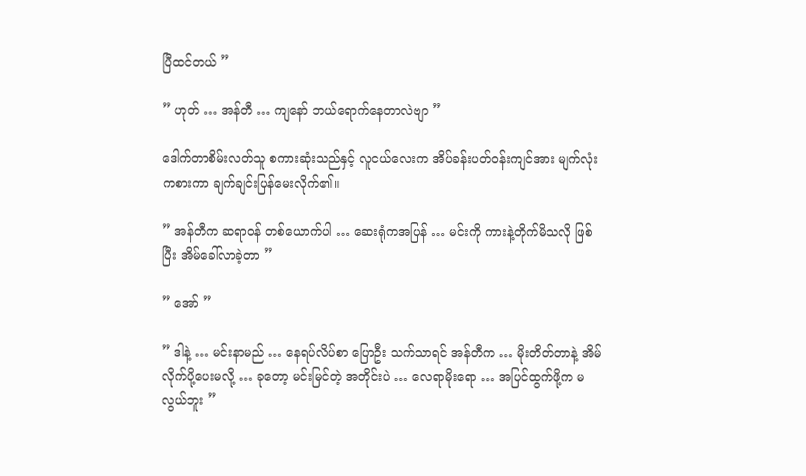ပြီထင်တယ် ”

” ဟုတ် … အန်တီ … ကျနော် ဘယ်ရောက်နေတာလဲဗျာ ”

ဒေါက်တာစိမ်းလတ်သူ စကားဆုံးသည်နှင့် လူငယ်လေးက အိပ်ခန်းပတ်ဝန်းကျင်အား မျက်လုံးကစားကာ ချက်ချင်းပြန်မေးလိုက်၏။

” အန်တီက ဆရာဝန် တစ်ယောက်ပါ … ဆေးရုံကအပြန် … မင်းကို ကားနဲ့တိုက်မိသလို ဖြစ်ပြီး အိမ်ခေါ်လာခဲ့တာ ”

” အော် ”

” ဒါနဲ့ … မင်းနာမည် … နေရပ်လိပ်စာ ပြောဦး သက်သာရင် အန်တီက … မိုးတိတ်တာနဲ့ အိမ်လိုက်ပို့ပေးမလို့ … ခုတော့ မင်းမြင်တဲ့ အတိုင်းပဲ … လေရာမိုးရော … အပြင်ထွက်ဖို့က မလွယ်ဘူး ”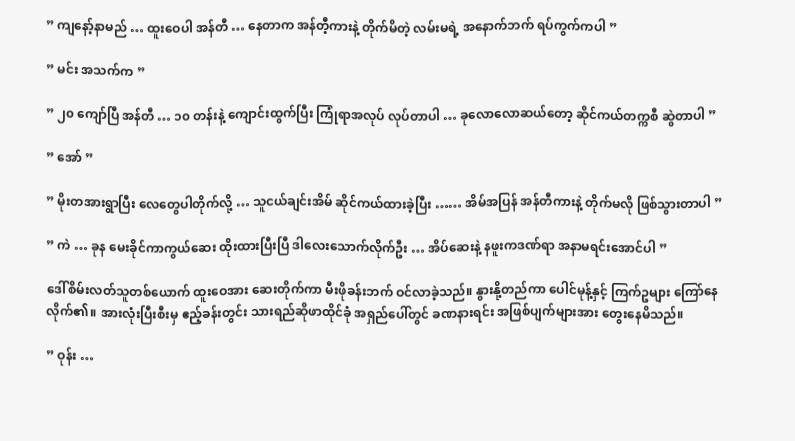” ကျနော့်နာမည် … ထူးဝေပါ အန်တီ … နေတာက အန်တီ့ကားနဲ့ တိုက်မိတဲ့ လမ်းမရဲ့ အနောက်ဘက် ရပ်ကွက်ကပါ ”

” မင်း အသက်က ”

” ၂၀ ကျော်ပြီ အန်တီ … ၁၀ တန်းနဲ့ ကျောင်းထွက်ပြီး ကြုံရာအလုပ် လုပ်တာပါ … ခုလောလောဆယ်တော့ ဆိုင်ကယ်တက္ကစီ ဆွဲတာပါ ”

” အော် ”

” မိုးတအားရွာပြီး လေတွေပါတိုက်လို့ … သူငယ်ချင်းအိမ် ဆိုင်ကယ်ထားခဲ့ပြီး …… အိမ်အပြန် အန်တီကားနဲ့ တိုက်မလို ဖြစ်သွားတာပါ ”

” ကဲ … ခုန မေးခိုင်ကာကွယ်ဆေး ထိုးထားပြီးပြီ ဒါလေးသောက်လိုက်ဦး … အိပ်ဆေးနဲ့ နဖူးကဒဏ်ရာ အနာမရင်းအောင်ပါ ”

ဒေါ်စိမ်းလတ်သူတစ်ယောက် ထူးဝေအား ဆေးတိုက်ကာ မီးဖိုခန်းဘက် ဝင်လာခဲ့သည်။ နွားနို့တည်ကာ ပေါင်မုန့်နှင့် ကြက်ဥများ ကြော်နေလိုက်၏။ အားလုံးပြီးစီးမှ ဧည့်ခန်းတွင်း သားရည်ဆိုဖာထိုင်ခုံ အရှည်ပေါ်တွင် ခဏနားရင်း အဖြစ်ပျက်များအား တွေးနေမိသည်။

” ဝုန်း …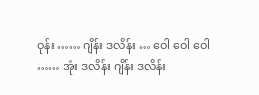ဝုန်း …… ဂျိန်း ဒလိန်း … ဝေါ ဝေါ ဝေါ …… အုံး ဒလိန်း ဂျိန်း ဒလိန်း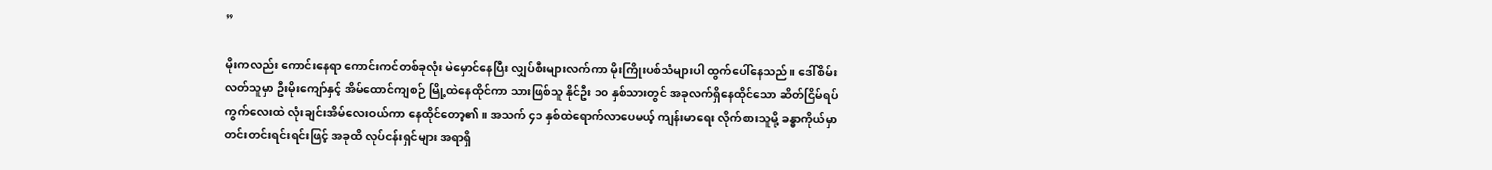”

မိုးကလည်း ကောင်းနေရာ ကောင်းကင်တစ်ခုလုံး မဲမှောင်နေပြီး လျှပ်စီးများလက်ကာ မိုးကြိုးပစ်သံများပါ ထွက်ပေါ်နေသည်။ ဒေါ်စိမ်းလတ်သူမှာ ဦးမိုးကျော်နှင့် အိမ်ထောင်ကျစဉ် မြို့ထဲနေထိုင်ကာ သားဖြစ်သူ နိုင်ဦး ၁၀ နှစ်သားတွင် အခုလက်ရှိနေထိုင်သော ဆိတ်ငြိမ်ရပ်ကွက်လေးထဲ လုံးချင်းအိမ်လေးဝယ်ကာ နေထိုင်တော့၏။ အသက် ၄၁ နှစ်ထဲရောက်လာပေမယ့် ကျန်းမာရေး လိုက်စားသူမို့ ခန္ဓာကိုယ်မှာ တင်းတင်းရင်းရင်းဖြင့် အခုထိ လုပ်ငန်းရှင်များ အရာရှိ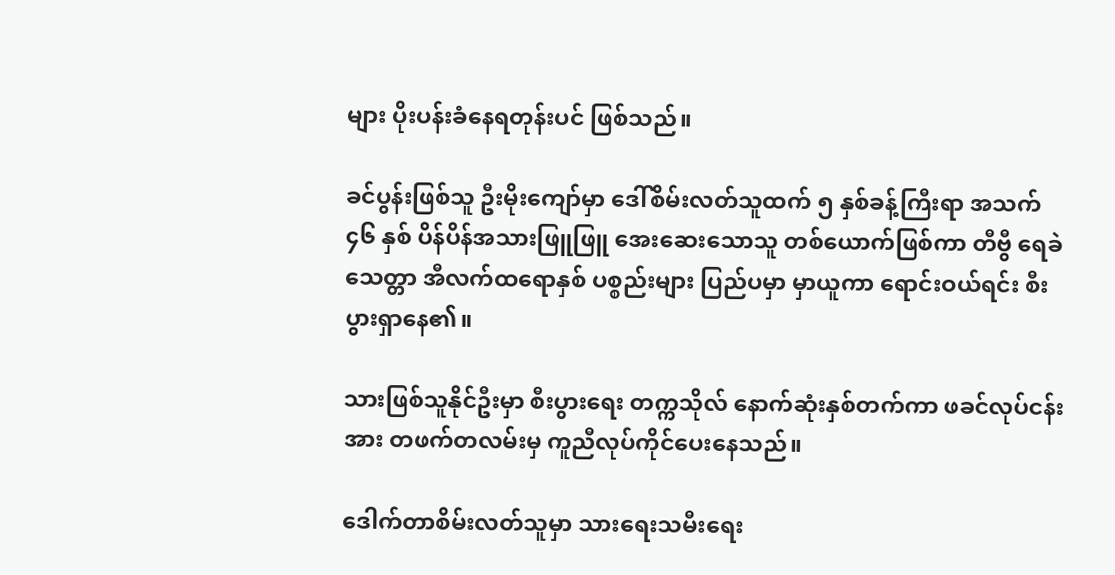များ ပိုးပန်းခံနေရတုန်းပင် ဖြစ်သည်။

ခင်ပွန်းဖြစ်သူ ဦးမိုးကျော်မှာ ဒေါ်စိမ်းလတ်သူထက် ၅ နှစ်ခန့်ကြီးရာ အသက် ၄၆ နှစ် ပိန်ပိန်အသားဖြူဖြူ အေးဆေးသောသူ တစ်ယောက်ဖြစ်ကာ တီဗွီ ရေခဲသေတ္တာ အီလက်ထရောနှစ် ပစ္စည်းများ ပြည်ပမှာ မှာယူကာ ရောင်းဝယ်ရင်း စီးပွားရှာနေ၏။

သားဖြစ်သူနိုင်ဦးမှာ စီးပွားရေး တက္ကသိုလ် နောက်ဆုံးနှစ်တက်ကာ ဖခင်လုပ်ငန်းအား တဖက်တလမ်းမှ ကူညီလုပ်ကိုင်ပေးနေသည်။

ဒေါက်တာစိမ်းလတ်သူမှာ သားရေးသမီးရေး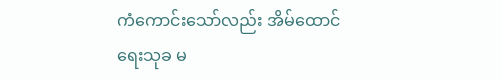ကံကောင်းသော်လည်း အိမ်ထောင်ရေးသုခ မ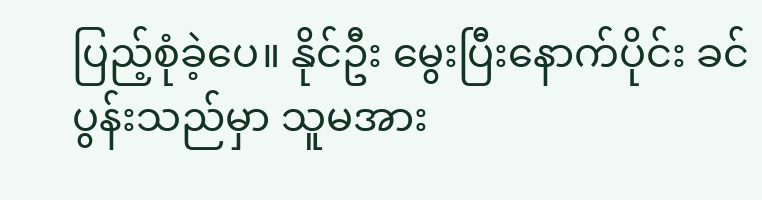ပြည့်စုံခဲ့ပေ။ နိုင်ဦး မွေးပြီးနောက်ပိုင်း ခင်ပွန်းသည်မှာ သူမအား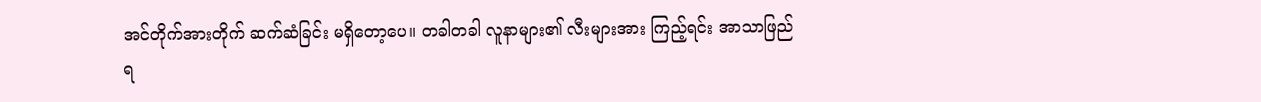အင်တိုက်အားတိုက် ဆက်ဆံခြင်း မရှိတော့ပေ။ တခါတခါ လူနာများ၏ လီးများအား ကြည့်ရင်း အာသာဖြည်ရ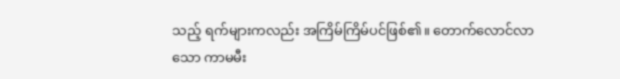သည့် ရက်များကလည်း အကြိမ်ကြိမ်ပင်ဖြစ်၏။ တောက်လောင်လာသော ကာမမီး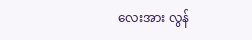လေးအား လွန်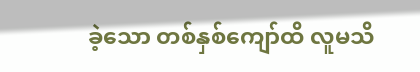ခဲ့သော တစ်နှစ်ကျော်ထိ လူမသိ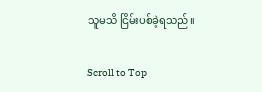သူမသိ ငြိမ်းပစ်ခဲ့ရသည်။

Scroll to Top